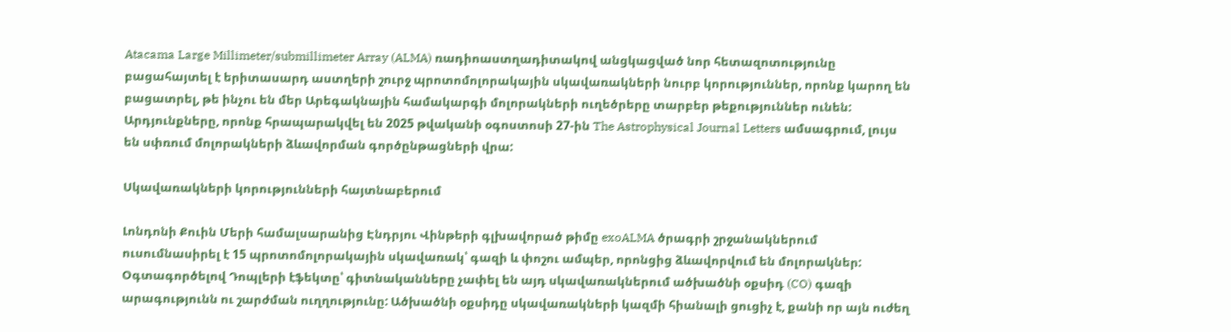Atacama Large Millimeter/submillimeter Array (ALMA) ռադիոաստղադիտակով անցկացված նոր հետազոտությունը բացահայտել է երիտասարդ աստղերի շուրջ պրոտոմոլորակային սկավառակների նուրբ կորություններ, որոնք կարող են բացատրել, թե ինչու են մեր Արեգակնային համակարգի մոլորակների ուղեծրերը տարբեր թեքություններ ունեն: Արդյունքները, որոնք հրապարակվել են 2025 թվականի օգոստոսի 27-ին The Astrophysical Journal Letters ամսագրում, լույս են սփռում մոլորակների ձևավորման գործընթացների վրա:

Սկավառակների կորությունների հայտնաբերում

Լոնդոնի Քուին Մերի համալսարանից Էնդրյու Վինթերի գլխավորած թիմը exoALMA ծրագրի շրջանակներում ուսումնասիրել է 15 պրոտոմոլորակային սկավառակ՝ գազի և փոշու ամպեր, որոնցից ձևավորվում են մոլորակներ: Օգտագործելով Դոպլերի էֆեկտը՝ գիտնականները չափել են այդ սկավառակներում ածխածնի օքսիդ (CO) գազի արագությունն ու շարժման ուղղությունը: Ածխածնի օքսիդը սկավառակների կազմի հիանալի ցուցիչ է, քանի որ այն ուժեղ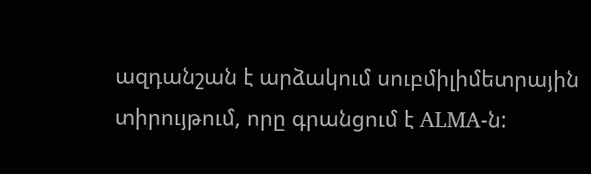ազդանշան է արձակում սուբմիլիմետրային տիրույթում, որը գրանցում է ALMA-ն: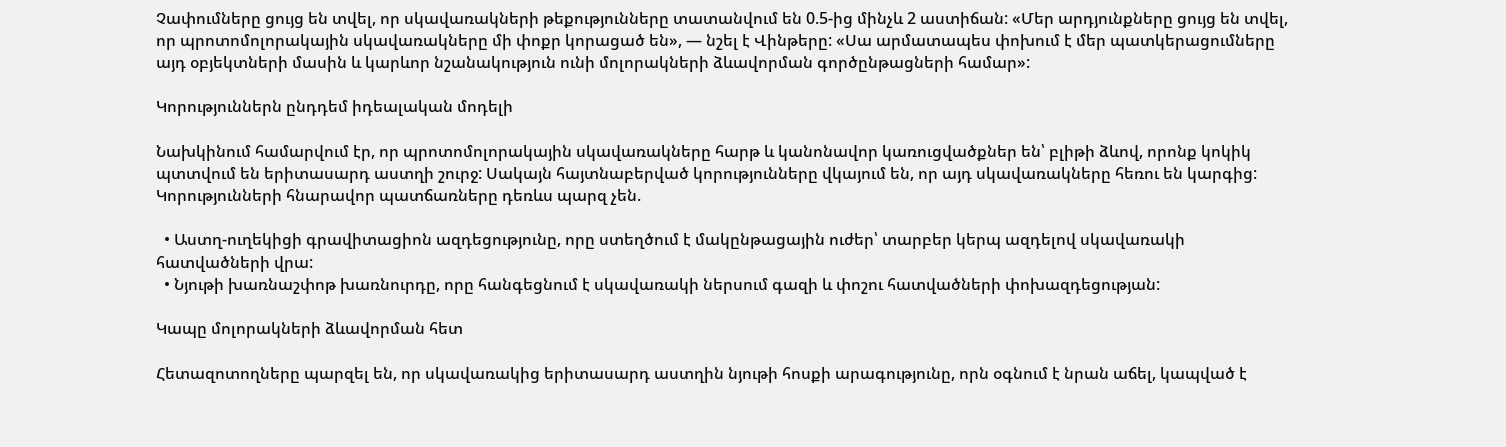Չափումները ցույց են տվել, որ սկավառակների թեքությունները տատանվում են 0.5-ից մինչև 2 աստիճան: «Մեր արդյունքները ցույց են տվել, որ պրոտոմոլորակային սկավառակները մի փոքր կորացած են», — նշել է Վինթերը: «Սա արմատապես փոխում է մեր պատկերացումները այդ օբյեկտների մասին և կարևոր նշանակություն ունի մոլորակների ձևավորման գործընթացների համար»:

Կորություններն ընդդեմ իդեալական մոդելի

Նախկինում համարվում էր, որ պրոտոմոլորակային սկավառակները հարթ և կանոնավոր կառուցվածքներ են՝ բլիթի ձևով, որոնք կոկիկ պտտվում են երիտասարդ աստղի շուրջ: Սակայն հայտնաբերված կորությունները վկայում են, որ այդ սկավառակները հեռու են կարգից: Կորությունների հնարավոր պատճառները դեռևս պարզ չեն.

  • Աստղ-ուղեկիցի գրավիտացիոն ազդեցությունը, որը ստեղծում է մակընթացային ուժեր՝ տարբեր կերպ ազդելով սկավառակի հատվածների վրա:
  • Նյութի խառնաշփոթ խառնուրդը, որը հանգեցնում է սկավառակի ներսում գազի և փոշու հատվածների փոխազդեցության:

Կապը մոլորակների ձևավորման հետ

Հետազոտողները պարզել են, որ սկավառակից երիտասարդ աստղին նյութի հոսքի արագությունը, որն օգնում է նրան աճել, կապված է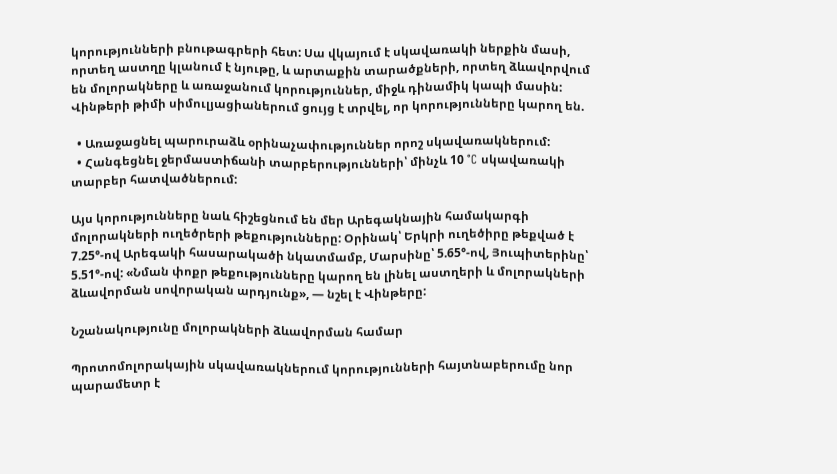կորությունների բնութագրերի հետ: Սա վկայում է սկավառակի ներքին մասի, որտեղ աստղը կլանում է նյութը, և արտաքին տարածքների, որտեղ ձևավորվում են մոլորակները և առաջանում կորություններ, միջև դինամիկ կապի մասին: Վինթերի թիմի սիմուլյացիաներում ցույց է տրվել, որ կորությունները կարող են.

  • Առաջացնել պարուրաձև օրինաչափություններ որոշ սկավառակներում:
  • Հանգեցնել ջերմաստիճանի տարբերությունների՝ մինչև 10 °C սկավառակի տարբեր հատվածներում:

Այս կորությունները նաև հիշեցնում են մեր Արեգակնային համակարգի մոլորակների ուղեծրերի թեքությունները: Օրինակ՝ Երկրի ուղեծիրը թեքված է 7.25°-ով Արեգակի հասարակածի նկատմամբ, Մարսինը՝ 5.65°-ով, Յուպիտերինը՝ 5.51°-ով: «Նման փոքր թեքությունները կարող են լինել աստղերի և մոլորակների ձևավորման սովորական արդյունք», — նշել է Վինթերը:

Նշանակությունը մոլորակների ձևավորման համար

Պրոտոմոլորակային սկավառակներում կորությունների հայտնաբերումը նոր պարամետր է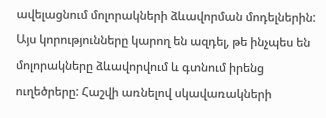ավելացնում մոլորակների ձևավորման մոդելներին: Այս կորությունները կարող են ազդել, թե ինչպես են մոլորակները ձևավորվում և գտնում իրենց ուղեծրերը: Հաշվի առնելով սկավառակների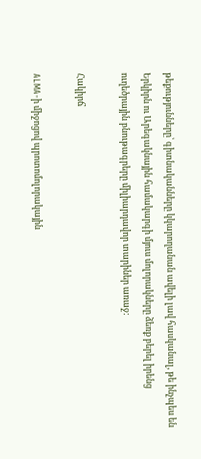թեքությունները՝ գիտնականները կկարողանան ավելի լավ հասկանալ, թե ինչպես են Երկիրն ու Արեգակնային համակարգի մյուս մոլորակները ձեռք բերել իրենց ուղեծրային բնութագրերը միլիարդավոր տարիներ առաջ:

Հակիրճ

ALMA-ի միջոցով պրոտոմոլորակային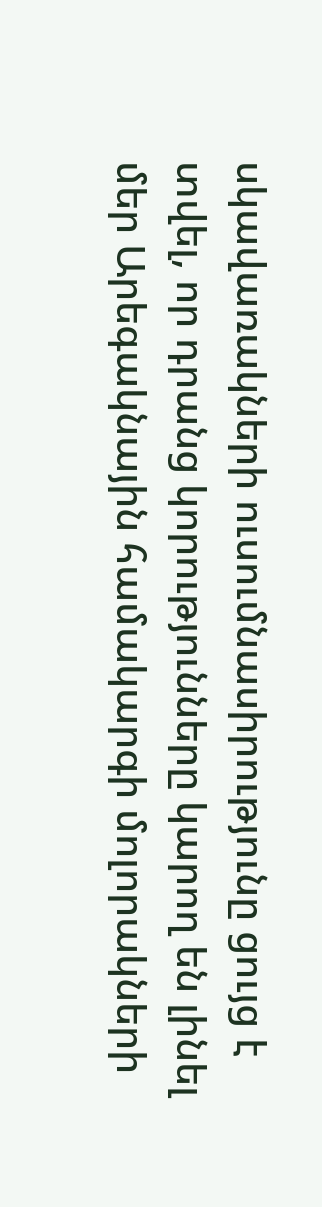սկավառակների ուսումնասիրությունը ցույց է տվել, որ դրանց կորությունները կարող են լինել մեր Արեգակնային համակարգի մոլորակների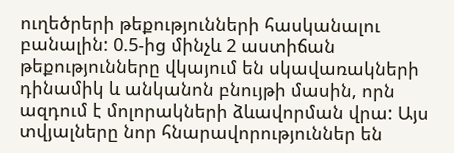ուղեծրերի թեքությունների հասկանալու բանալին: 0.5-ից մինչև 2 աստիճան թեքությունները վկայում են սկավառակների դինամիկ և անկանոն բնույթի մասին, որն ազդում է մոլորակների ձևավորման վրա: Այս տվյալները նոր հնարավորություններ են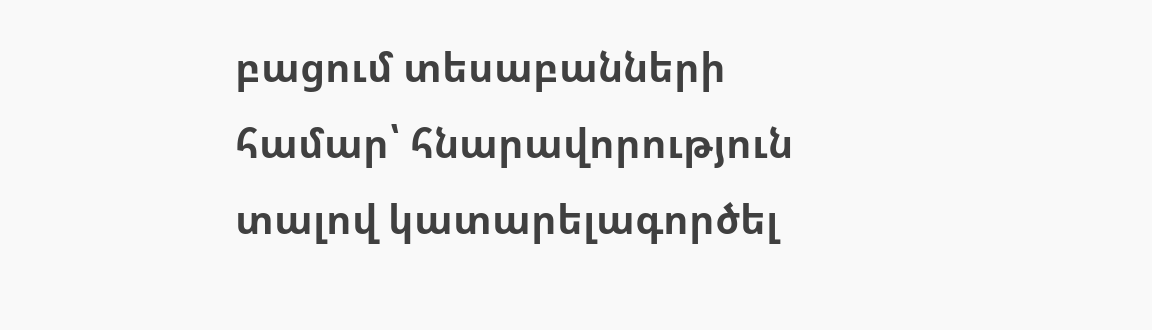բացում տեսաբանների համար՝ հնարավորություն տալով կատարելագործել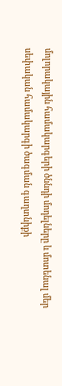մոլորակային համակարգերի ծննդի մոդելները և մոտենալ մեր սեփական համակարգի ծագման գաղտնիքի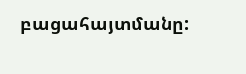բացահայտմանը: